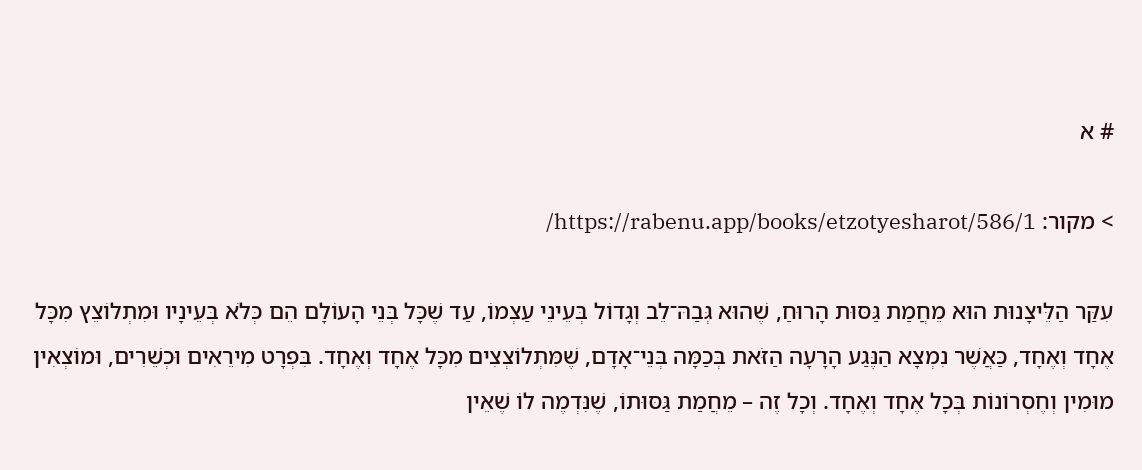# א

> מקור: https://rabenu.app/books/etzotyesharot/586/1/

עִקַּר הַלֵּיצָנוּת הוּא מֵחֲמַת גַּסּוּת הָרוּחַ, שֶׁהוּא גְּבַהּ־לֵב וְגָדוֹל בְּעֵינֵי עַצְמוֹ, עַד שֶׁכָּל בְּנֵי הָעוֹלָם הֵם כְּלֹא בְּעֵינָיו וּמִתְלוֹצֵץ מִכָּל אֶחָד וְאֶחָד, כַּאֲשֶׁר נִמְצָא הַנֶּגַע הָרָעָה הַזֹּאת בְּכַמָּה בְּנֵי־אָדָם, שֶׁמִּתְלוֹצְצִים מִכָּל אֶחָד וְאֶחָד. בִּפְרָט מִירֵאִים וּכְשֵׁרִים, וּמוֹצְאִין מוּמִין וְחֶסְרוֹנוֹת בְּכָל אֶחָד וְאֶחָד. וְכָל זֶה – מֵחֲמַת גַּסּוּתוֹ, שֶׁנִּדְמֶה לוֹ שֶׁאֵין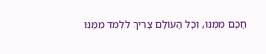חָכָם מִמֶּנּוּ, וְכָל הָעוֹלָם צָרִיךְ לִלְמֹד מִמֶּנּוּ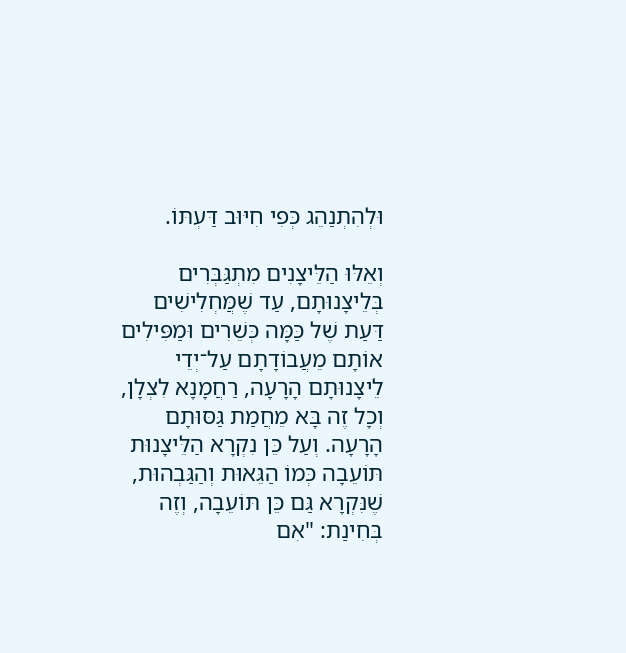וּלְהִתְנַהֵג כְּפִי חִיּוּב דַּעְתּוֹ.

וְאֵלּוּ הַלֵּיצָנִים מִתְגַּבְּרִים בְּלֵיצָנוּתָם, עַד שֶׁמֲּחְלִישִׁים דַּעַת שֶׁל כַּמָּה כְּשֵׁרִים וּמַפִּילִים אוֹתָם מֵעֲבוֹדָתָם עַל־יְדֵי לֵיצָנוּתָם הָרָעָה, רַחֲמָנָא לִצְלָן, וְכָל זֶה בָּא מֵחֲמַת גַּסּוּתָם הָרָעָה. וְעַל כֵּן נִקְרָא הַלֵּיצָנוּת תּוֹעֵבָה כְּמוֹ הַגֵּאוּת וְהַגַּבְהוּת, שֶׁנִּקְרָא גַּם כֵּן תּוֹעֵבָה, וְזֶה בְּחִינַת: "אִם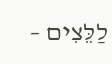לַלֵּצִים –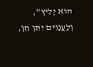הוּא יָלִיץ", וְלַעֲנָוִים יִתֵּן חֵן,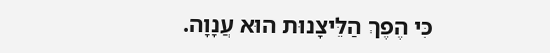כִּי הֶפֶךְ הַלֵּיצָנוּת הוּא עֲנָוָה.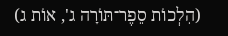(הִלְכוֹת סֵפֶר־תּוֹרָה ג', אוֹת ג)